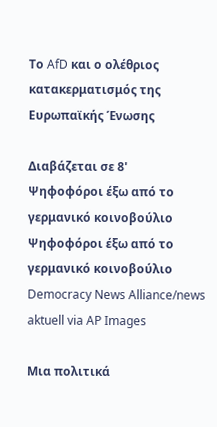Το AfD και ο ολέθριος κατακερματισμός της Ευρωπαϊκής Ένωσης

Διαβάζεται σε 8'
Ψηφοφόροι έξω από το γερμανικό κοινοβούλιο
Ψηφοφόροι έξω από το γερμανικό κοινοβούλιο Democracy News Alliance/news aktuell via AP Images

Μια πολιτικά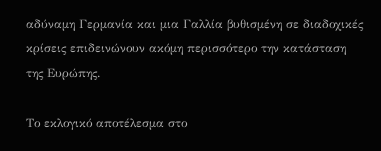αδύναμη Γερμανία και μια Γαλλία βυθισμένη σε διαδοχικές κρίσεις επιδεινώνουν ακόμη περισσότερο την κατάσταση της Ευρώπης.

Το εκλογικό αποτέλεσμα στο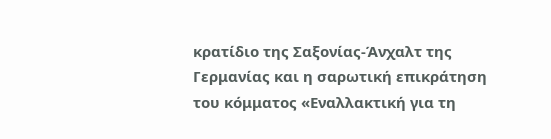κρατίδιο της Σαξονίας-Άνχαλτ της Γερμανίας και η σαρωτική επικράτηση του κόμματος «Εναλλακτική για τη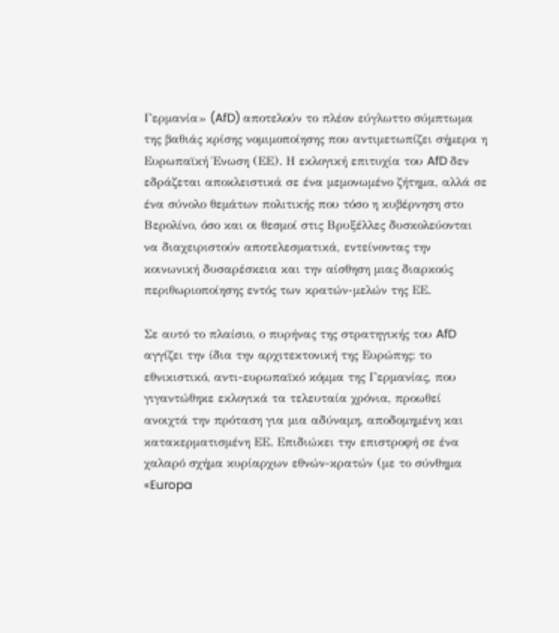Γερμανία» (AfD) αποτελούν το πλέον εύγλωττο σύμπτωμα της βαθιάς κρίσης νομιμοποίησης που αντιμετωπίζει σήμερα η Ευρωπαϊκή Ένωση (ΕΕ). Η εκλογική επιτυχία του AfD δεν εδράζεται αποκλειστικά σε ένα μεμονωμένο ζήτημα, αλλά σε ένα σύνολο θεμάτων πολιτικής που τόσο η κυβέρνηση στο Βερολίνο, όσο και οι θεσμοί στις Βρυξέλλες δυσκολεύονται να διαχειριστούν αποτελεσματικά, εντείνοντας την κοινωνική δυσαρέσκεια και την αίσθηση μιας διαρκούς περιθωριοποίησης εντός των κρατών-μελών της ΕΕ.

Σε αυτό το πλαίσιο, ο πυρήνας της στρατηγικής του AfD αγγίζει την ίδια την αρχιτεκτονική της Ευρώπης: το εθνικιστικό, αντι-ευρωπαϊκό κόμμα της Γερμανίας, που γιγαντώθηκε εκλογικά τα τελευταία χρόνια, προωθεί ανοιχτά την πρόταση για μια αδύναμη, αποδομημένη και κατακερματισμένη ΕΕ. Επιδιώκει την επιστροφή σε ένα χαλαρό σχήμα κυρίαρχων εθνών-κρατών (με το σύνθημα «Europa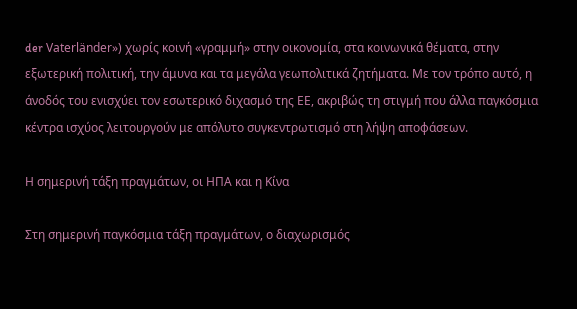der Vaterländer») χωρίς κοινή «γραμμή» στην οικονομία, στα κοινωνικά θέματα, στην εξωτερική πολιτική, την άμυνα και τα μεγάλα γεωπολιτικά ζητήματα. Με τον τρόπο αυτό, η άνοδός του ενισχύει τον εσωτερικό διχασμό της ΕΕ, ακριβώς τη στιγμή που άλλα παγκόσμια κέντρα ισχύος λειτουργούν με απόλυτο συγκεντρωτισμό στη λήψη αποφάσεων.

Η σημερινή τάξη πραγμάτων, οι ΗΠΑ και η Κίνα

Στη σημερινή παγκόσμια τάξη πραγμάτων, ο διαχωρισμός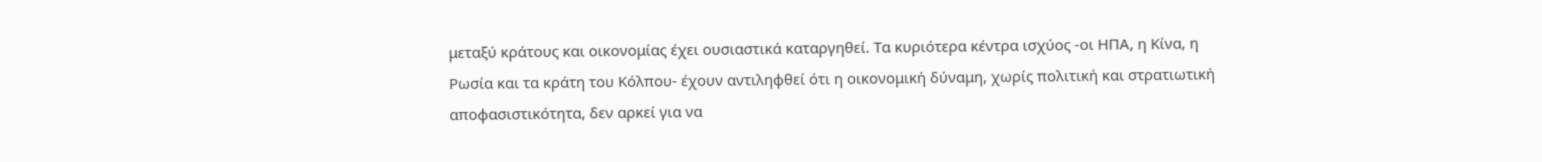μεταξύ κράτους και οικονομίας έχει ουσιαστικά καταργηθεί. Τα κυριότερα κέντρα ισχύος -οι ΗΠΑ, η Κίνα, η Ρωσία και τα κράτη του Κόλπου- έχουν αντιληφθεί ότι η οικονομική δύναμη, χωρίς πολιτική και στρατιωτική αποφασιστικότητα, δεν αρκεί για να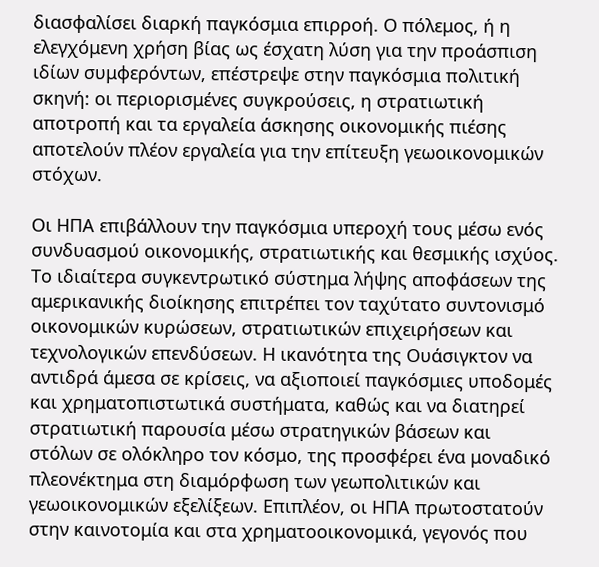διασφαλίσει διαρκή παγκόσμια επιρροή. Ο πόλεμος, ή η ελεγχόμενη χρήση βίας ως έσχατη λύση για την προάσπιση ιδίων συμφερόντων, επέστρεψε στην παγκόσμια πολιτική σκηνή: οι περιορισμένες συγκρούσεις, η στρατιωτική αποτροπή και τα εργαλεία άσκησης οικονομικής πιέσης αποτελούν πλέον εργαλεία για την επίτευξη γεωοικονομικών στόχων.

Οι ΗΠΑ επιβάλλουν την παγκόσμια υπεροχή τους μέσω ενός συνδυασμού οικονομικής, στρατιωτικής και θεσμικής ισχύος. Το ιδιαίτερα συγκεντρωτικό σύστημα λήψης αποφάσεων της αμερικανικής διοίκησης επιτρέπει τον ταχύτατο συντονισμό οικονομικών κυρώσεων, στρατιωτικών επιχειρήσεων και τεχνολογικών επενδύσεων. Η ικανότητα της Ουάσιγκτον να αντιδρά άμεσα σε κρίσεις, να αξιοποιεί παγκόσμιες υποδομές και χρηματοπιστωτικά συστήματα, καθώς και να διατηρεί στρατιωτική παρουσία μέσω στρατηγικών βάσεων και στόλων σε ολόκληρο τον κόσμο, της προσφέρει ένα μοναδικό πλεονέκτημα στη διαμόρφωση των γεωπολιτικών και γεωοικονομικών εξελίξεων. Επιπλέον, οι ΗΠΑ πρωτοστατούν στην καινοτομία και στα χρηματοοικονομικά, γεγονός που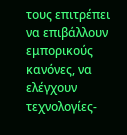τους επιτρέπει να επιβάλλουν εμπορικούς κανόνες, να ελέγχουν τεχνολογίες-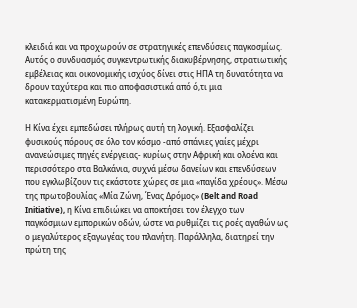κλειδιά και να προχωρούν σε στρατηγικές επενδύσεις παγκοσμίως. Αυτός ο συνδυασμός συγκεντρωτικής διακυβέρνησης, στρατιωτικής εμβέλειας και οικονομικής ισχύος δίνει στις ΗΠΑ τη δυνατότητα να δρουν ταχύτερα και πιο αποφασιστικά από ό,τι μια κατακερματισμένη Ευρώπη.

Η Κίνα έχει εμπεδώσει πλήρως αυτή τη λογική. Εξασφαλίζει φυσικούς πόρους σε όλο τον κόσμο -από σπάνιες γαίες μέχρι ανανεώσιμες πηγές ενέργειας- κυρίως στην Αφρική και ολοένα και περισσότερο στα Βαλκάνια, συχνά μέσω δανείων και επενδύσεων που εγκλωβίζουν τις εκάστοτε χώρες σε μια «παγίδα χρέους». Μέσω της πρωτοβουλίας «Μία Ζώνη, Ένας Δρόμος» (Belt and Road Initiative), η Κίνα επιδιώκει να αποκτήσει τον έλεγχο των παγκόσμιων εμπορικών οδών, ώστε να ρυθμίζει τις ροές αγαθών ως ο μεγαλύτερος εξαγωγέας του πλανήτη. Παράλληλα, διατηρεί την πρώτη της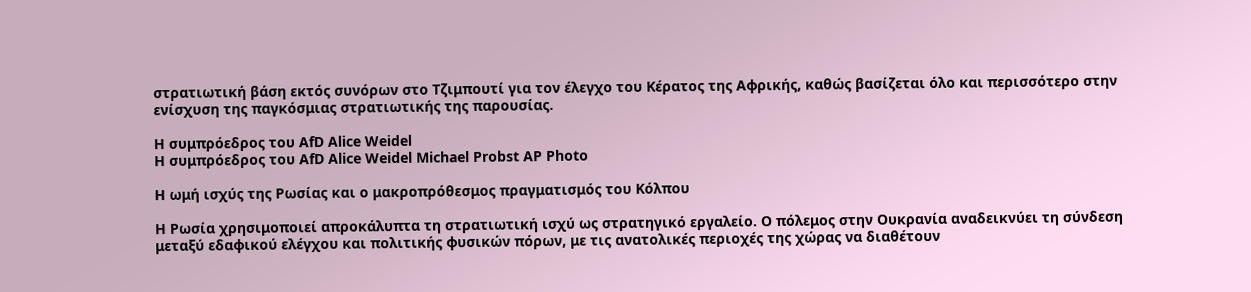στρατιωτική βάση εκτός συνόρων στο Τζιμπουτί για τον έλεγχο του Κέρατος της Αφρικής, καθώς βασίζεται όλο και περισσότερο στην ενίσχυση της παγκόσμιας στρατιωτικής της παρουσίας.

Η συμπρόεδρος του AfD Alice Weidel
Η συμπρόεδρος του AfD Alice Weidel Michael Probst AP Photo

Η ωμή ισχύς της Ρωσίας και ο μακροπρόθεσμος πραγματισμός του Κόλπου

Η Ρωσία χρησιμοποιεί απροκάλυπτα τη στρατιωτική ισχύ ως στρατηγικό εργαλείο. Ο πόλεμος στην Ουκρανία αναδεικνύει τη σύνδεση μεταξύ εδαφικού ελέγχου και πολιτικής φυσικών πόρων, με τις ανατολικές περιοχές της χώρας να διαθέτουν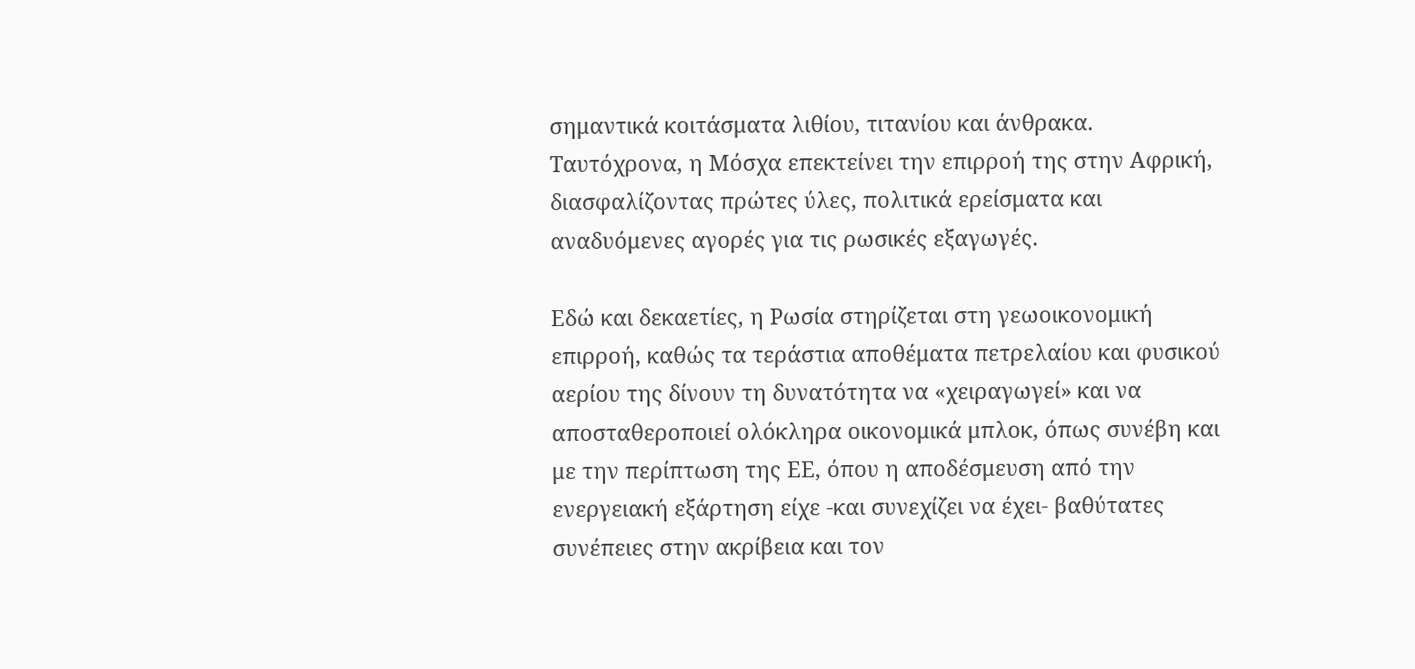σημαντικά κοιτάσματα λιθίου, τιτανίου και άνθρακα. Ταυτόχρονα, η Μόσχα επεκτείνει την επιρροή της στην Αφρική, διασφαλίζοντας πρώτες ύλες, πολιτικά ερείσματα και αναδυόμενες αγορές για τις ρωσικές εξαγωγές.

Εδώ και δεκαετίες, η Ρωσία στηρίζεται στη γεωοικονομική επιρροή, καθώς τα τεράστια αποθέματα πετρελαίου και φυσικού αερίου της δίνουν τη δυνατότητα να «χειραγωγεί» και να αποσταθεροποιεί ολόκληρα οικονομικά μπλοκ, όπως συνέβη και με την περίπτωση της ΕΕ, όπου η αποδέσμευση από την ενεργειακή εξάρτηση είχε -και συνεχίζει να έχει- βαθύτατες συνέπειες στην ακρίβεια και τον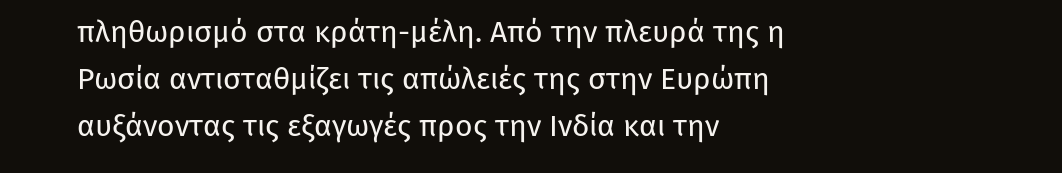πληθωρισμό στα κράτη-μέλη. Από την πλευρά της η Ρωσία αντισταθμίζει τις απώλειές της στην Ευρώπη αυξάνοντας τις εξαγωγές προς την Ινδία και την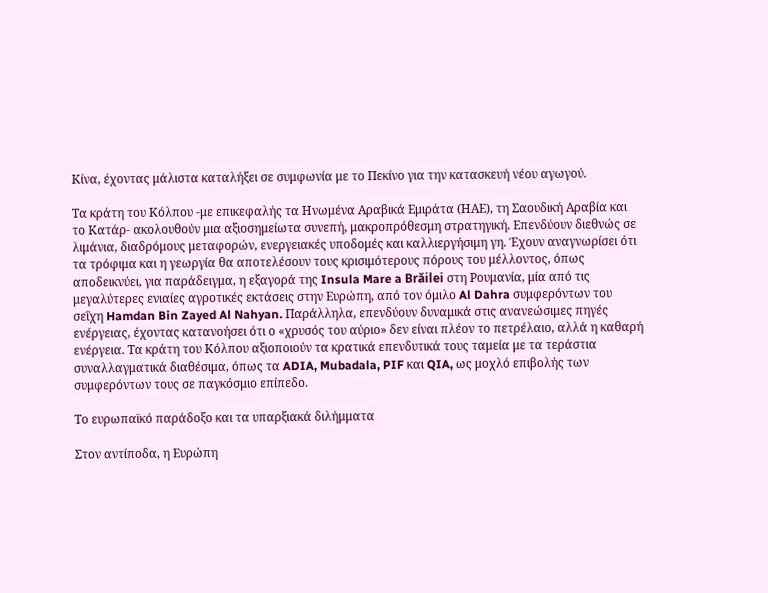Κίνα, έχοντας μάλιστα καταλήξει σε συμφωνία με το Πεκίνο για την κατασκευή νέου αγωγού.

Τα κράτη του Κόλπου -με επικεφαλής τα Ηνωμένα Αραβικά Εμιράτα (ΗΑΕ), τη Σαουδική Αραβία και το Κατάρ- ακολουθούν μια αξιοσημείωτα συνεπή, μακροπρόθεσμη στρατηγική. Επενδύουν διεθνώς σε λιμάνια, διαδρόμους μεταφορών, ενεργειακές υποδομές και καλλιεργήσιμη γη. Έχουν αναγνωρίσει ότι τα τρόφιμα και η γεωργία θα αποτελέσουν τους κρισιμότερους πόρους του μέλλοντος, όπως αποδεικνύει, για παράδειγμα, η εξαγορά της Insula Mare a Brăilei στη Ρουμανία, μία από τις μεγαλύτερες ενιαίες αγροτικές εκτάσεις στην Ευρώπη, από τον όμιλο Al Dahra συμφερόντων του σεΐχη Hamdan Bin Zayed Al Nahyan. Παράλληλα, επενδύουν δυναμικά στις ανανεώσιμες πηγές ενέργειας, έχοντας κατανοήσει ότι ο «χρυσός του αύριο» δεν είναι πλέον το πετρέλαιο, αλλά η καθαρή ενέργεια. Τα κράτη του Κόλπου αξιοποιούν τα κρατικά επενδυτικά τους ταμεία με τα τεράστια συναλλαγματικά διαθέσιμα, όπως τα ADIA, Mubadala, PIF και QIA, ως μοχλό επιβολής των συμφερόντων τους σε παγκόσμιο επίπεδο.

Το ευρωπαϊκό παράδοξο και τα υπαρξιακά διλήμματα

Στον αντίποδα, η Ευρώπη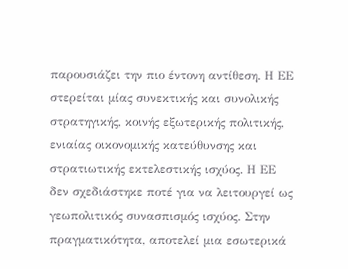παρουσιάζει την πιο έντονη αντίθεση. Η ΕΕ στερείται μίας συνεκτικής και συνολικής στρατηγικής, κοινής εξωτερικής πολιτικής, ενιαίας οικονομικής κατεύθυνσης και στρατιωτικής εκτελεστικής ισχύος. Η ΕΕ δεν σχεδιάστηκε ποτέ για να λειτουργεί ως γεωπολιτικός συνασπισμός ισχύος. Στην πραγματικότητα, αποτελεί μια εσωτερικά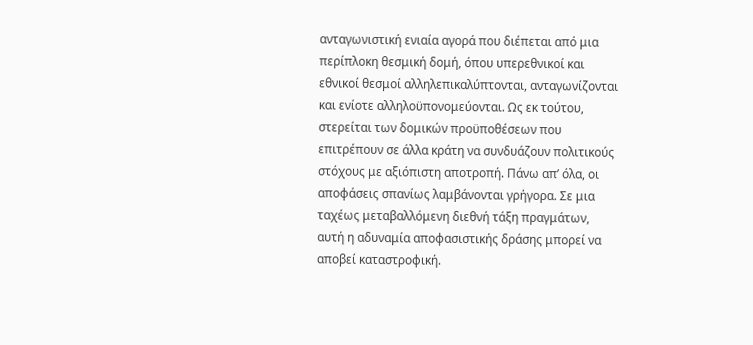ανταγωνιστική ενιαία αγορά που διέπεται από μια περίπλοκη θεσμική δομή, όπου υπερεθνικοί και εθνικοί θεσμοί αλληλεπικαλύπτονται, ανταγωνίζονται και ενίοτε αλληλοϋπονομεύονται. Ως εκ τούτου, στερείται των δομικών προϋποθέσεων που επιτρέπουν σε άλλα κράτη να συνδυάζουν πολιτικούς στόχους με αξιόπιστη αποτροπή. Πάνω απ’ όλα, οι αποφάσεις σπανίως λαμβάνονται γρήγορα. Σε μια ταχέως μεταβαλλόμενη διεθνή τάξη πραγμάτων, αυτή η αδυναμία αποφασιστικής δράσης μπορεί να αποβεί καταστροφική.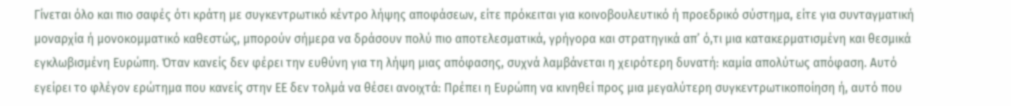Γίνεται όλο και πιο σαφές ότι κράτη με συγκεντρωτικό κέντρο λήψης αποφάσεων, είτε πρόκειται για κοινοβουλευτικό ή προεδρικό σύστημα, είτε για συνταγματική μοναρχία ή μονοκομματικό καθεστώς, μπορούν σήμερα να δράσουν πολύ πιο αποτελεσματικά, γρήγορα και στρατηγικά απ’ ό,τι μια κατακερματισμένη και θεσμικά εγκλωβισμένη Ευρώπη. Όταν κανείς δεν φέρει την ευθύνη για τη λήψη μιας απόφασης, συχνά λαμβάνεται η χειρότερη δυνατή: καμία απολύτως απόφαση. Αυτό εγείρει το φλέγον ερώτημα που κανείς στην ΕΕ δεν τολμά να θέσει ανοιχτά: Πρέπει η Ευρώπη να κινηθεί προς μια μεγαλύτερη συγκεντρωτικοποίηση ή, αυτό που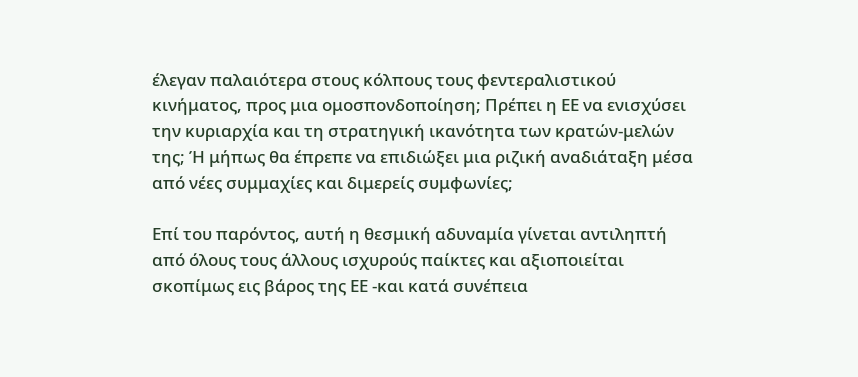έλεγαν παλαιότερα στους κόλπους τους φεντεραλιστικού κινήματος, προς μια ομοσπονδοποίηση; Πρέπει η ΕΕ να ενισχύσει την κυριαρχία και τη στρατηγική ικανότητα των κρατών-μελών της; Ή μήπως θα έπρεπε να επιδιώξει μια ριζική αναδιάταξη μέσα από νέες συμμαχίες και διμερείς συμφωνίες;

Επί του παρόντος, αυτή η θεσμική αδυναμία γίνεται αντιληπτή από όλους τους άλλους ισχυρούς παίκτες και αξιοποιείται σκοπίμως εις βάρος της ΕΕ -και κατά συνέπεια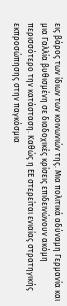εις βάρος των ίδιων των κοινωνιών της. Μια πολιτικά αδύναμη Γερμανία και μια Γαλλία βυθισμένη σε διαδοχικές κρίσεις επιδεινώνουν ακόμη περισσότερο την κατάσταση. Καθώς η ΕΕ στερείται ενιαίας στρατηγικής εκπροσώπησης στην παγκόσμια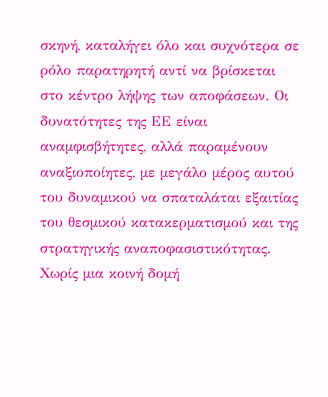σκηνή, καταλήγει όλο και συχνότερα σε ρόλο παρατηρητή αντί να βρίσκεται στο κέντρο λήψης των αποφάσεων. Οι δυνατότητες της ΕΕ είναι αναμφισβήτητες, αλλά παραμένουν αναξιοποίητες, με μεγάλο μέρος αυτού του δυναμικού να σπαταλάται εξαιτίας του θεσμικού κατακερματισμού και της στρατηγικής αναποφασιστικότητας. Χωρίς μια κοινή δομή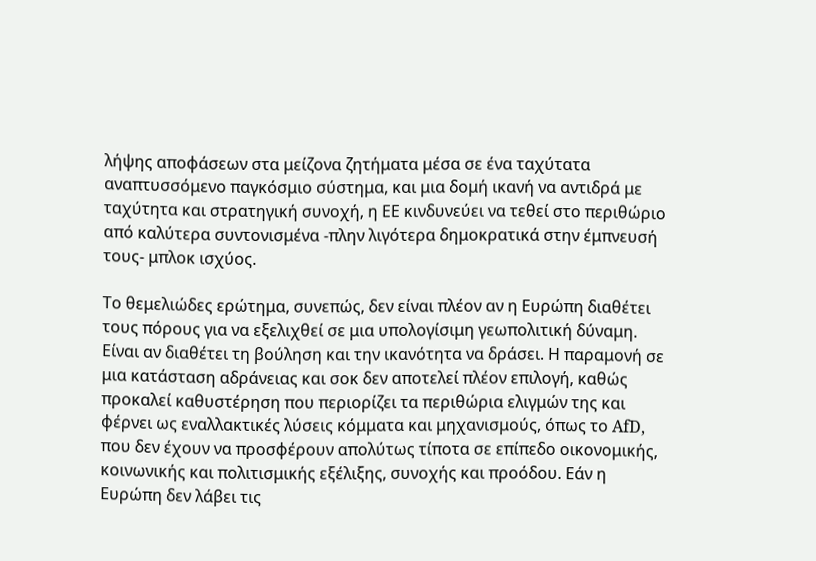λήψης αποφάσεων στα μείζονα ζητήματα μέσα σε ένα ταχύτατα αναπτυσσόμενο παγκόσμιο σύστημα, και μια δομή ικανή να αντιδρά με ταχύτητα και στρατηγική συνοχή, η ΕΕ κινδυνεύει να τεθεί στο περιθώριο από καλύτερα συντονισμένα -πλην λιγότερα δημοκρατικά στην έμπνευσή τους- μπλοκ ισχύος.

Το θεμελιώδες ερώτημα, συνεπώς, δεν είναι πλέον αν η Ευρώπη διαθέτει τους πόρους για να εξελιχθεί σε μια υπολογίσιμη γεωπολιτική δύναμη. Είναι αν διαθέτει τη βούληση και την ικανότητα να δράσει. Η παραμονή σε μια κατάσταση αδράνειας και σοκ δεν αποτελεί πλέον επιλογή, καθώς προκαλεί καθυστέρηση που περιορίζει τα περιθώρια ελιγμών της και φέρνει ως εναλλακτικές λύσεις κόμματα και μηχανισμούς, όπως το AfD, που δεν έχουν να προσφέρουν απολύτως τίποτα σε επίπεδο οικονομικής, κοινωνικής και πολιτισμικής εξέλιξης, συνοχής και προόδου. Εάν η Ευρώπη δεν λάβει τις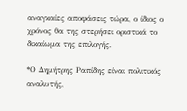αναγκαίες αποφάσεις τώρα, ο ίδιος ο χρόνος θα της στερήσει οριστικά το δικαίωμα της επιλογής.

*Ο Δημήτρης Ραπίδης είναι πολιτικός αναλυτής,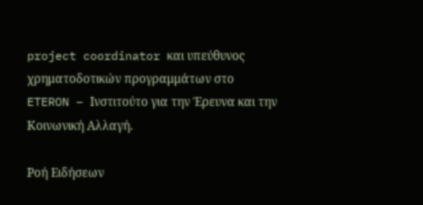project coordinator και υπεύθυνος χρηματοδοτικών προγραμμάτων στο ETERON – Ινστιτούτο για την Έρευνα και την Κοινωνική Αλλαγή.

Ροή Ειδήσεων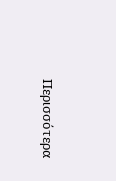Περισσότερα